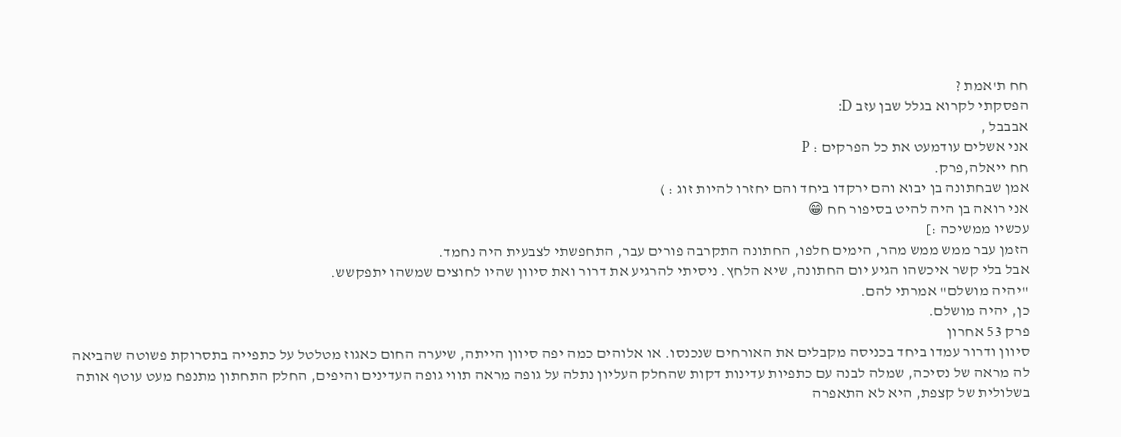חח ת'אמת ?
הפסקתי לקרוא בגלל שבן עזב D:
אבבבל ,
אני אשלים עודמעט את כל הפרקים : P
חח ייאלה,פרק.
אמן שבחתונה בן יבוא והם ירקדו ביחד והם יחזרו להיות זוג : )
אני רואה בן היה להיט בסיפור חח 😁
עכשיו ממשיכה :]
הזמן עבר ממש ממש מהר, הימים חלפו, החתונה התקרבה פורים עבר, התחפשתי לצבעית היה נחמד.
אבל בלי קשר איכשהו הגיע יום החתונה, שיא הלחץ. ניסיתי להרגיע את דרור ואת סיוון שהיו לחוצים שמשהו יתפקשש.
"יהיה מושלם" אמרתי להם.
כן, יהיה מושלם.
פרק 53 אחרון
סיוון ודרור עמדו ביחד בכניסה מקבלים את האורחים שנכנסו. או אלוהים כמה יפה סיוון הייתה, שיערה החום כאגוז מטלטל על כתפייה בתסרוקת פשוטה שהביאה לה מראה של נסיכה, שמלה לבנה עם כתפיות עדינות דקות שהחלק העליון נתלה על גופה מראה תווי גופה העדינים והיפים, החלק התחתון מתנפח מעט עוטף אותה בשלולית של קצפת, היא לא התאפרה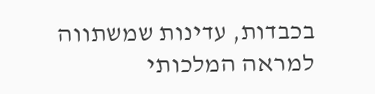בכבדות, עדינות שמשתווה למראה המלכותי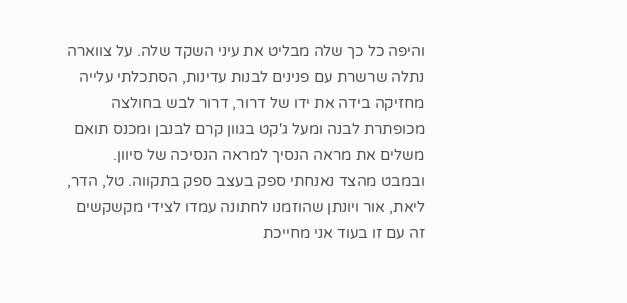והיפה כל כך שלה מבליט את עיני השקד שלה. על צווארה נתלה שרשרת עם פנינים לבנות עדינות, הסתכלתי עלייה מחזיקה בידה את ידו של דרור, דרור לבש בחולצה מכופתרת לבנה ומעל ג'קט בגוון קרם לבנבן ומכנס תואם משלים את מראה הנסיך למראה הנסיכה של סיוון.
ובמבט מהצד נאנחתי ספק בעצב ספק בתקווה. טל, הדר, ליאת, אור ויונתן שהוזמנו לחתונה עמדו לצידי מקשקשים זה עם זו בעוד אני מחייכת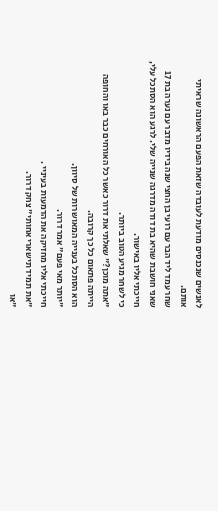לאנשים שנכנסים מודעת לעובדה שזאת הפעם הראשונה שראיתי אותם.
שחר עמד ליד הבר עם רועי בן החצי שנה בידיו מדבר עם נערה בת 17 שאני חושבת שהיא בת דודה מדרגה שנייה שלי. לרגע הוא הסתכל עלי, חייכתי אליו באישור.
כי לשחר מגיע הטוב ביותר.
"אתה מוכן?" שאלתי את דרור כאשר כל האורחים כבר באו והחופה הייתה פתאום כל כך קרובה.
הוא הסתכל בענייה המאושרות של סיוון.
"יותר מאי פעם" אמר דרור.
חייכתי אליו מחזיקה את הדמעות בעיניי .
"את תמיד תישארי אחותי" צחק דרור.
"או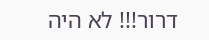דרור!!! לא היה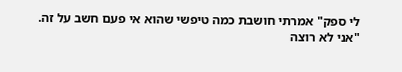לי ספק" אמרתי חושבת כמה טיפשי שהוא אי פעם חשב על זה.
"אני לא רוצה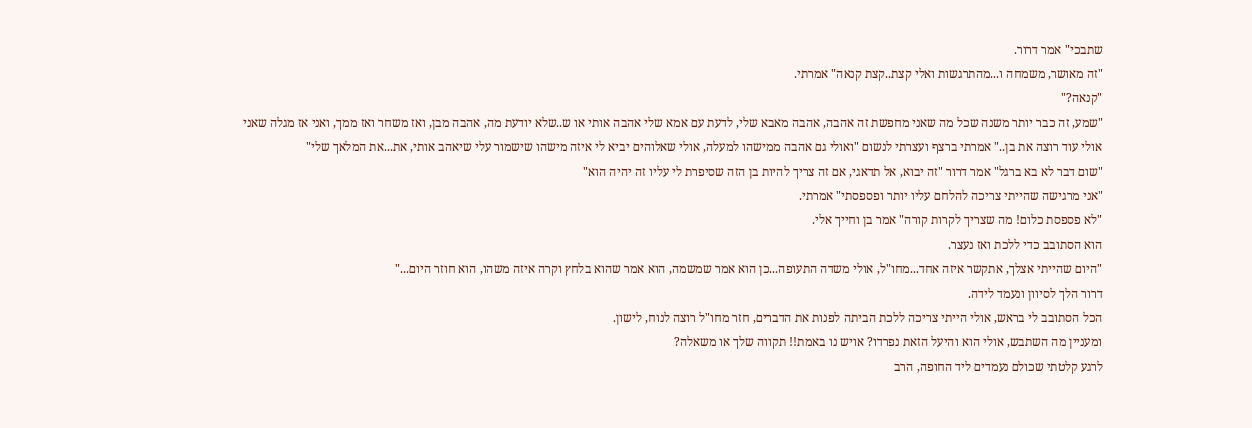שתבכי" אמר דרור.
"זה מאושר, משמחה ו...מהתרגשות ואלי קצת..קצת קנאה" אמרתי.
"קנאה?"
"שמע, זה כבר יותר משנה שכל מה שאני מחפשת זה אהבה, אהבה מאבא שלי, לדעת עם אמא שלי אהבה אותי או ש..שלא יודעת מה, אהבה מבן, ואז משחר ואז ממך, ואני אז מגלה שאני אולי עוד רוצה את בן.." אמרתי ברצף ועצרתי לנשום "ואולי גם אהבה ממישהו למעלה, אולי שאלוהים יביא לי איזה מישהו שישמור עלי שיאהב אותי, את...את המלאך שלי"
"שום דבר לא בא ברגל" אמר דרור "זה יבוא, אל תדאגי, אם זה צריך להיות בן הזה שסיפרת לי עליו זה יהיה הוא"
"אני מרגישה שהייתי צריכה להלחם עליו יותר ופספסתי" אמרתי.
"לא פספסת כלום! מה שצריך לקרות קורה" אמר בן וחייך אלי.
הוא הסתובב כדי ללכת ואז נעצר.
"היום שהייתי אצלך, אתקשר איזה אחד...מחו"ל, אולי משדה התעופה...כן הוא אמר שמשמה, הוא אמר שהוא בלחץ וקרה איזה משהו, הוא חוזר היום..."
דרור הלך לסיוון ונעמד לידה.
הכל הסתובב לי בראש, אולי הייתי צריכה ללכת הביתה לפנות את הדברים, חזר מחו"ל רוצה לנוח, לישון.
ומעניין מה השתבש, אולי הוא והיעל הזאת נפרדו? אויש נו באמת!! תקווה שלך או משאלה?
לרגע קלטתי שכולם נעמדים ליד החופה, הרב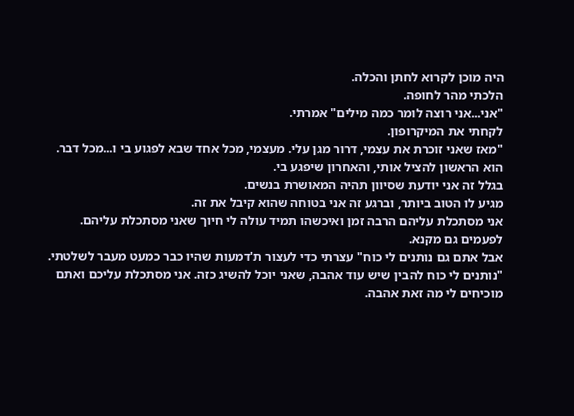היה מוכן לקרוא לחתן והכלה.
הלכתי מהר לחופה.
"אני...אני רוצה לומר כמה מילים" אמרתי.
לקחתי את המיקרופון.
"מאז שאני זוכרת את עצמי, דרור מגן עלי. מעצמי, מכל אחד שבא לפגוע בי ו...מכל דבר.
הוא הראשון להציל אותי, והאחרון שיפגע בי.
בגלל זה אני יודעת שסיוון תהיה המאושרת בנשים.
מגיע לו הטוב ביותר, וברגע זה אני בטוחה שהוא קיבל את זה.
אני מסתכלת עליהם הרבה זמן ואיכשהו תמיד עולה לי חיוך שאני מסתכלת עליהם.
לפעמים גם מקנא.
אבל אתם גם נותנים לי כוח" עצרתי כדי לעצור ת'דמעות שהיו כבר כמעט מעבר לשלטתי. "נותנים לי כוח להבין שיש עוד אהבה, שאני יוכל להשיג כזה. אני מסתכלת עליכם ואתם מוכיחים לי מה זאת אהבה.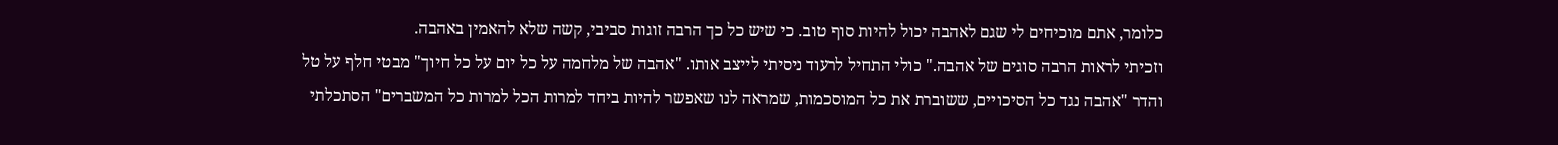כלומר, אתם מוכיחים לי שגם לאהבה יכול להיות סוף טוב. כי שיש כל כך הרבה זוגות סביבי, קשה שלא להאמין באהבה.
וזכיתי לראות הרבה סוגים של אהבה." כולי התחיל לרעוד ניסיתי לייצב אותו. "אהבה של מלחמה על כל יום על כל חיוך" מבטי חלף על טל והדר "אהבה נגד כל הסיכויים, ששוברת את כל המוסכמות, שמראה לנו שאפשר להיות ביחד למרות הכל למרות כל המשברים" הסתכלתי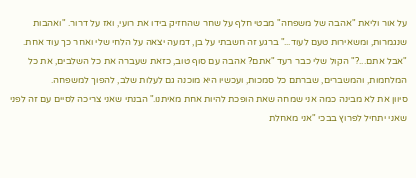על אור וליאת "אהבה של משפחה" מבטי חלף על שחר שהחזיק בידו את רועי, ואז על דרור. "ואהבות שנגמרות, ומשאירות טעם לעוד..." ברגע זה חשבתי על בן, דמעה יצאה על הלחי שלי ואחר כך עוד אחת. "אבל אתם...?" הקול שלי כבר רעד "אתם? אהבה עם סוף טוב, כזאת שעברה את כל השלבים, את כל המלחמות, והמשברים, שברתם כל סמכות, ועכשיו היא מוכנה גם לעלות שלב, להפוך למשפחה.
סיוון את לא מבינה כמה אני שמחה שאת הופכת להיות אחת מאיתנו." הבנתי שאני צריכה לסיים עם זה לפני שאני יתחיל לפרוץ בבכי "אני מאחלת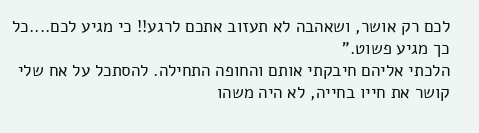לכם רק אושר, ושאהבה לא תעזוב אתכם לרגע!! כי מגיע לכם....כל כך מגיע פשוט."
הלכתי אליהם חיבקתי אותם והחופה התחילה. להסתכל על אח שלי קושר את חייו בחייה, לא היה משהו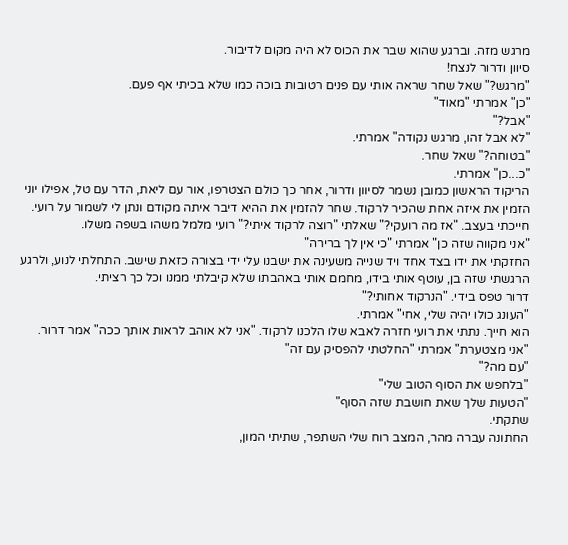מרגש מזה. וברגע שהוא שבר את הכוס לא היה מקום לדיבור.
סיוון ודרור לנצח!
"מרגש?" שאל שחר שראה אותי עם פנים רטובות בוכה כמו שלא בכיתי אף פעם.
"כן" אמרתי "מאוד"
"אבל?"
"לא אבל זהו, מרגש נקודה" אמרתי.
"בטוחה?" שאל שחר.
"כ...כן" אמרתי.
הריקוד הראשון כמובן נשמר לסיוון ודרור, אחר כך כולם הצטרפו, אור עם ליאת, הדר עם טל, אפילו יוני הזמין את איזה אחת שהכיר לרקוד. שחר להזמין את ההיא דיבר איתה מקודם ונתן לי לשמור על רועי.
חייכתי בעצב. "אז מה רועקי?" שאלתי "רוצה לרקוד איתי?" רועי מלמל משהו בשפה משלו.
"אני מקווה שזה כן" אמרתי "כי אין לך ברירה"
החזקתי את ידו בצד אחד ויד שנייה משעינה את ישבנו עלי ידי בצורה כזאת שישב. התחלתי לנוע, ולרגע הרגשתי שזה בן, עוטף אותי בידו, מחמם אותי באהבתו שלא קיבלתי ממנו וכל כך רציתי.
דרור טפס בידי. "הנרקוד אחותי?"
"העונג כולו יהיה שלי, אחי" אמרתי.
הוא חייך. נתתי את רועי חזרה לאבא שלו הלכנו לרקוד. "אני לא אוהב לראות אותך ככה" אמר דרור.
"אני מצטערת" אמרתי "החלטתי להפסיק עם זה"
"עם מה?"
"בלחפש את הסוף הטוב שלי"
"הטעות שלך שאת חושבת שזה הסוף"
שתקתי.
החתונה עברה מהר, המצב רוח שלי השתפר, שתיתי המון,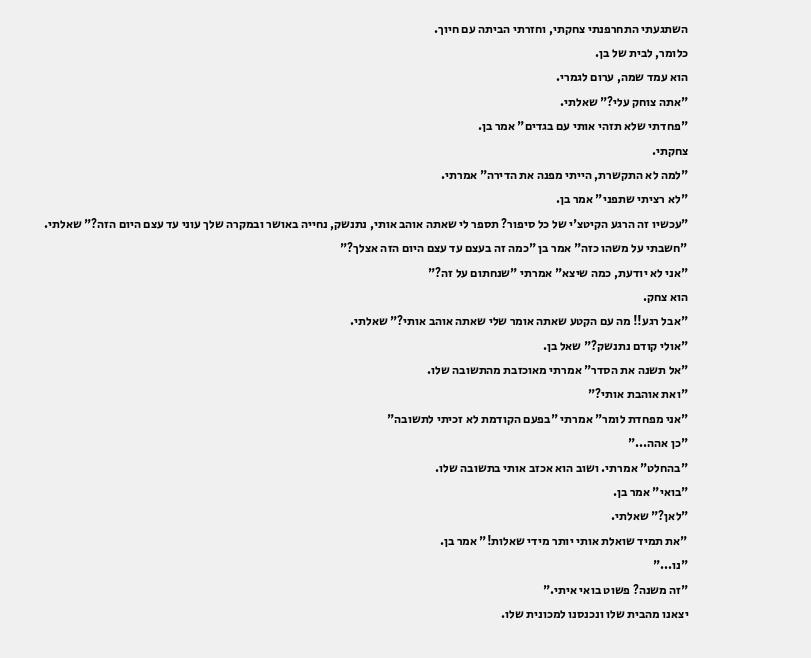השתגעתי התחרפנתי צחקתי, וחזרתי הביתה עם חיוך.
כלומר, לבית של בן.
הוא עמד שמה, ערום לגמרי.
"אתה צוחק עלי?" שאלתי.
"פחדתי שלא תזהי אותי עם בגדים" אמר בן.
צחקתי.
"למה לא התקשרת, הייתי מפנה את הדירה" אמרתי.
"לא רציתי שתפני" אמר בן.
"עכשיו זה הרגע הקיטצ'י של כל סיפור? תספר לי שאתה אוהב אותי, נתנשק, נחייה באושר ובמקרה שלך עוני עד עצם היום הזה?" שאלתי.
"חשבתי על משהו כזה" אמר בן "כמה זה בעצם עד עצם היום הזה אצלך?"
"אני לא יודעת, כמה שיצא" אמרתי "שנחתום על זה?"
הוא צחק.
"אבל רגע!! מה עם הקטע שאתה אומר שלי שאתה אוהב אותי?" שאלתי.
"אולי קודם נתנשק?" שאל בן.
"אל תשנה את הסדר" אמרתי מאוכזבת מהתשובה שלו.
"ואת אוהבת אותי?"
"אני מפחדת לומר" אמרתי "בפעם הקודמת לא זכיתי לתשובה"
"כן אהה..."
"בהחלט" אמרתי. ושוב הוא אכזב אותי בתשובה שלו.
"בואי" אמר בן.
"לאן?" שאלתי.
"את תמיד שואלת אותי יותר מידי שאלות!" אמר בן.
"נו..."
"זה משנה? פשוט בואי איתי."
יצאנו מהבית שלו ונכנסנו למכונית שלו.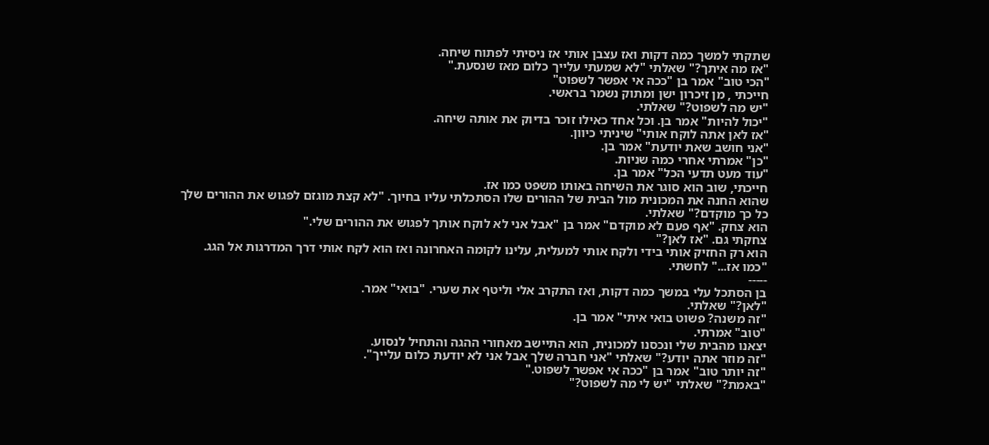שתקתי למשך כמה דקות ואז עצבן אותי אז ניסיתי לפתוח שיחה.
"אז מה איתך?" שאלתי "לא שמעתי עלייך כלום מאז שנסעת."
"הכי טוב" אמר בן "ככה אי אפשר לשפוט"
חייכתי , מן זיכרון ישן ומתוק נשמר בראשי.
"יש מה לשפוט?" שאלתי.
"יכול להיות" אמר בן. וכל אחד כאילו זוכר בדיוק את אותה שיחה.
"אז לאן אתה לוקח אותי" שיניתי כיוון.
"אני חושב שאת יודעת" אמר בן.
"כן" אמרתי אחרי כמה שניות.
"עוד מעט תדעי הכל" אמר בן.
חייכתי, שוב הוא סוגר את השיחה באותו משפט כמו אז.
שהוא החנה את המכונית מול הבית של ההורים שלו הסתכלתי עליו בחיוך. "לא קצת מוגזם לפגוש את ההורים שלך כל כך מוקדם?" שאלתי.
הוא צחק. "אף פעם לא מוקדם" אמר בן "אבל אני לא לוקח אותך לפגוש את ההורים שלי."
צחקתי גם. "אז לאן?"
הוא רק החזיק אותי בידי ולקח אותי למעלית, עלינו לקומה האחרונה ואז הוא לקח אותי דרך המדרגות אל הגג.
"כמו אז..." לחשתי.
-----
בן הסתכל עלי במשך כמה דקות, ואז התקרב אלי וליטף את שערי. "בואי" אמר.
"לאן?" שאלתי.
"זה משנה? פשוט בואי איתי" אמר בן.
"טוב" אמרתי.
יצאנו מהבית שלי ונכסנו למכונית, הוא התיישב מאחורי ההגה והתחיל לנסוע.
"זה מוזר אתה יודע?" שאלתי "אני חברה שלך אבל אני לא יודעת כלום עלייך".
"זה יותר טוב" אמר בן "ככה אי אפשר לשפוט."
"באמת?" שאלתי "יש לי מה לשפוט?"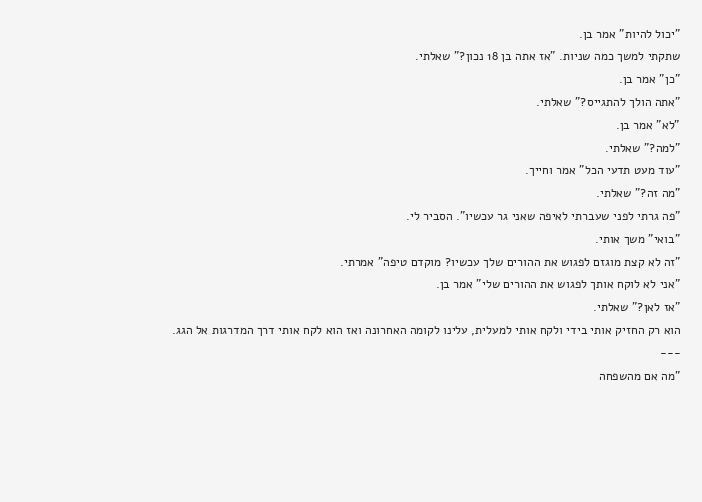"יכול להיות" אמר בן.
שתקתי למשך כמה שניות. "אז אתה בן 18 נכון?" שאלתי.
"כן" אמר בן.
"אתה הולך להתגייס?" שאלתי.
"לא" אמר בן.
"למה?" שאלתי.
"עוד מעט תדעי הכל" אמר וחייך.
"מה זה?" שאלתי.
"פה גרתי לפני שעברתי לאיפה שאני גר עכשיו". הסביר לי.
"בואי" משך אותי.
"זה לא קצת מוגזם לפגוש את ההורים שלך עכשיו? מוקדם טיפה" אמרתי.
"אני לא לוקח אותך לפגוש את ההורים שלי" אמר בן.
"אז לאן?" שאלתי.
הוא רק החזיק אותי בידי ולקח אותי למעלית, עלינו לקומה האחרונה ואז הוא לקח אותי דרך המדרגות אל הגג.
---
"מה אם מהשפחה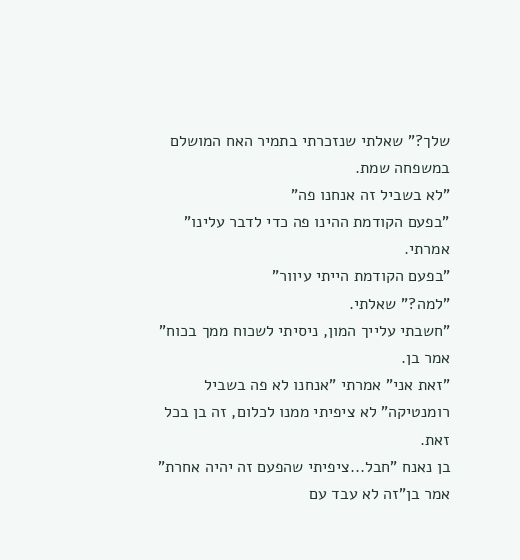שלך?" שאלתי שנזכרתי בתמיר האח המושלם במשפחה שמת.
"לא בשביל זה אנחנו פה"
"בפעם הקודמת ההינו פה כדי לדבר עלינו" אמרתי.
"בפעם הקודמת הייתי עיוור"
"למה?" שאלתי.
"חשבתי עלייך המון, ניסיתי לשכוח ממך בכוח" אמר בן.
"זאת אני" אמרתי "אנחנו לא פה בשביל רומנטיקה" לא ציפיתי ממנו לכלום, זה בן בכל זאת.
בן נאנח "חבל...ציפיתי שהפעם זה יהיה אחרת" אמר בן"זה לא עבד עם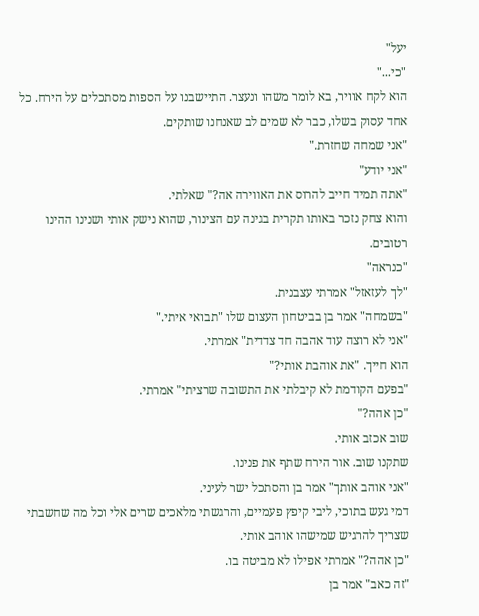יעל"
"כי..."
הוא לקח אוויר, בא לומר משהו ונעצר. התיישבנו על הספות מסתכלים על הירח. כל אחד עסוק בשלו, כבר לא שמים לב שאנחנו שותקים.
"אני שמחה שחזרת."
"אני יודע"
"אתה תמיד חייב להרוס את האווירה אה?" שאלתי.
והוא צחק נזכר באותו תקרית בגינה עם הצינור, שהוא נישק אותי ושנינו ההינו רטובים.
"כנראה"
"לך לעזאזל" אמרתי עצבנית.
"בשמחה" אמר בן בביטחון העצום שלו "תבואי איתי."
"אני לא רוצה עוד אהבה חד צדדית" אמרתי.
הוא חייך. "את אוהבת אותי?"
"בפעם הקודמת לא קיבלתי את התשובה שרציתי" אמרתי.
"כן אהה?"
שוב אכזב אותי.
שתקנו שוב. אור הירח שתף את פנינו.
"אני אוהב אותך" אמר בן והסתכל ישר לעיני.
דמי געש בתוכי, ליבי קיפץ פעמיים, והרגשתי מלאכים שרים אלי וכל מה שחשבתי שצריך להרגיש שמישהו אוהב אותי.
"כן אהה?" אמרתי אפילו לא מביטה בו.
"זה כאב" אמר בן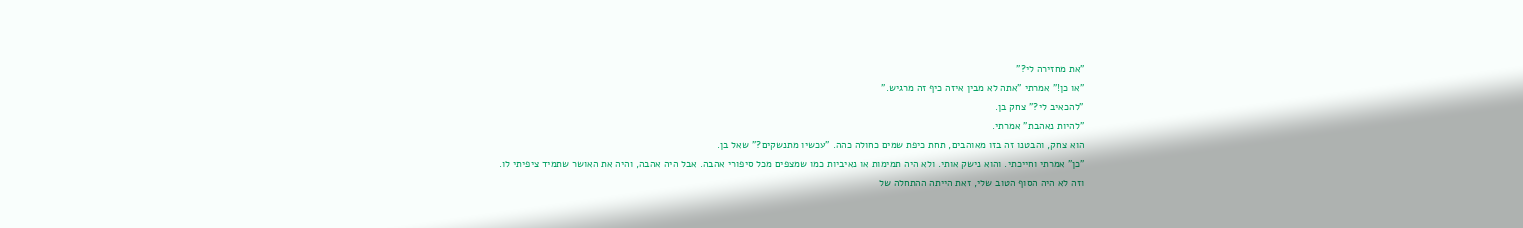"את מחזירה לי?"
"או כן!" אמרתי "אתה לא מבין איזה כיף זה מרגיש."
"להכאיב לי?" צחק בן.
"להיות נאהבת" אמרתי.
הוא צחק, והבטנו זה בזו מאוהבים, תחת כיפת שמים כחולה כהה. "עכשיו מתנשקים?" שאל בן.
"כן" אמרתי וחייכתי. והוא נישק אותי. ולא היה תמימות או נאיביות כמו שמצפים מכל סיפורי אהבה. אבל היה אהבה, והיה את האושר שתמיד ציפיתי לו.
וזה לא היה הסוף הטוב שלי, זאת הייתה ההתחלה של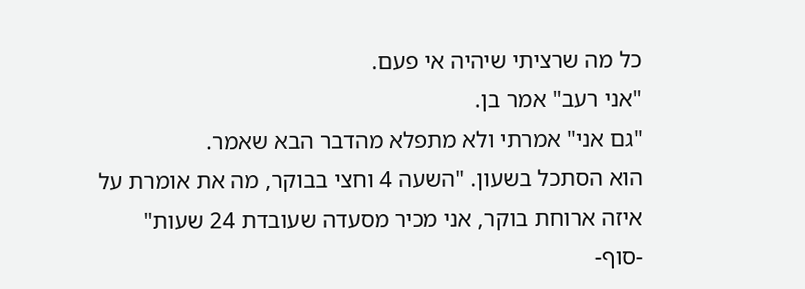כל מה שרציתי שיהיה אי פעם.
"אני רעב" אמר בן.
"גם אני" אמרתי ולא מתפלא מהדבר הבא שאמר.
הוא הסתכל בשעון. "השעה 4 וחצי בבוקר, מה את אומרת על איזה ארוחת בוקר, אני מכיר מסעדה שעובדת 24 שעות"
-סוף-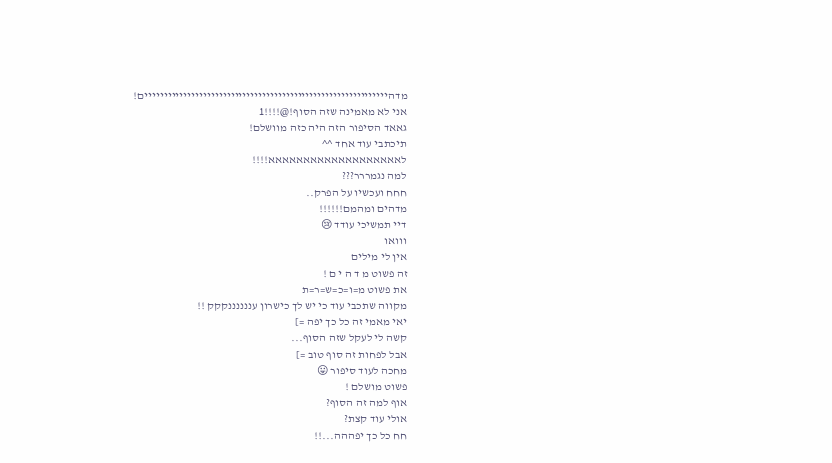מדהיייייייייייייייייייייייייייייייייייייייייייייייייייייייייייייים!
אני לא מאמינה שזה הסוף!@!!!!1
גאאד הסיפור הזה היה כזה מוושלם!
תיכתבי עוד אחד ^^
לאאאאאאאאאאאאאאאאאאא!!!!
למה נגמררר???
חחח ועכשיו על הפרק..
מדהים ומהמם!!!!!!
דיי תמשיכי עודד 😢
ווואו
אין לי מילים
זה פשוט מ ד ה י ם !
את פשוט מ=ו=כ=ש=ר=ת
מקווה שתכבי עוד כי יש לך כישרון עננננננקקק !!
יאי מאמי זה כל כך יפה =]
קשה לי לעקל שזה הסוף...
אבל לפחות זה סוף טוב =]
מחכה לעוד סיפור 😛
פשוט מושלם !
אוף למה זה הסוף?
אולי עוד קצת?
חח כל כך יפההה...!!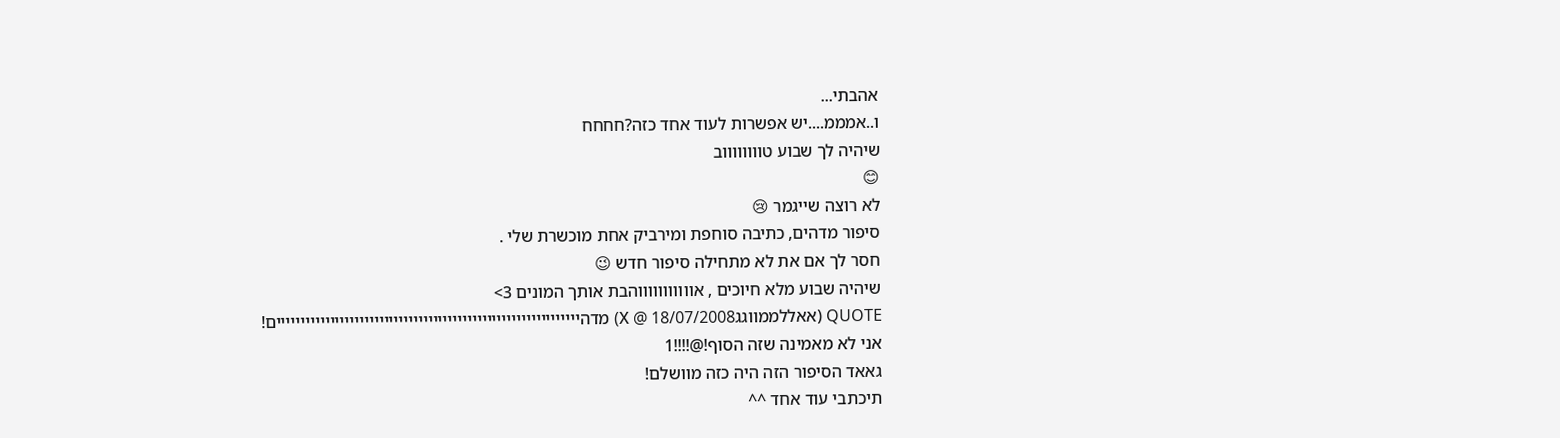אהבתי...
ו..אמממ....יש אפשרות לעוד אחד כזה?חחחח
שיהיה לך שבוע טווווווווב
😊
לא רוצה שייגמר 😢
סיפור מדהים, כתיבה סוחפת ומירביק אחת מוכשרת שלי .
חסר לך אם את לא מתחילה סיפור חדש 😉
שיהיה שבוע מלא חיוכים , אוווווווווווהבת אותך המונים 3>
QUOTE (אאללממווגגX @ 18/07/2008) מדהיייייייייייייייייייייייייייייייייייייייייייייייייייייייייייייים!
אני לא מאמינה שזה הסוף!@!!!!1
גאאד הסיפור הזה היה כזה מוושלם!
תיכתבי עוד אחד ^^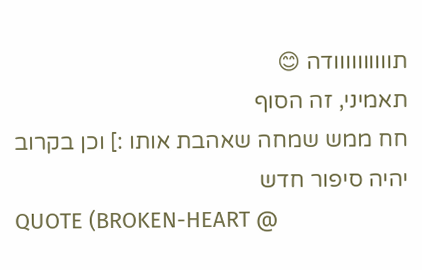תוווווווווודה 😊
תאמיני, זה הסוף
חח ממש שמחה שאהבת אותו :] וכן בקרוב יהיה סיפור חדש
QUOTE (BROKEN-HEART @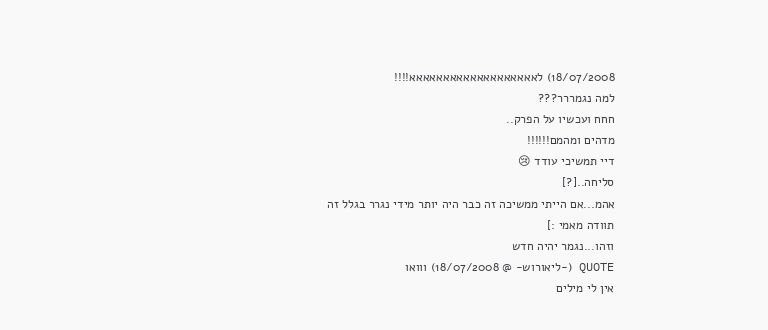18/07/2008) לאאאאאאאאאאאאאאאאאאא!!!!
למה נגמררר???
חחח ועכשיו על הפרק..
מדהים ומהמם!!!!!!
דיי תמשיכי עודד 😢
סליחה..[?]
אהמ...אם הייתי ממשיכה זה כבר היה יותר מידי נגרר בגלל זה
תוודה מאמי :]
וזהו...נגמר יהיה חדש
QUOTE (-ליאורוש- @ 18/07/2008) ווואו
אין לי מילים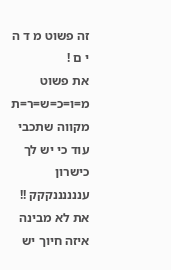זה פשוט מ ד ה י ם !
את פשוט מ=ו=כ=ש=ר=ת
מקווה שתכבי עוד כי יש לך כישרון עננננננקקק !!
את לא מבינה איזה חיוך יש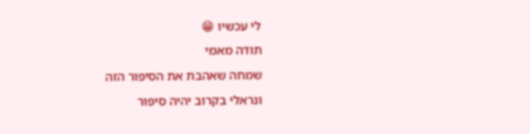לי עכשיו 😁
תודה מאמי
שמחה שאהבת את הסיפור הזה
ונראלי בקרוב יהיה סיפור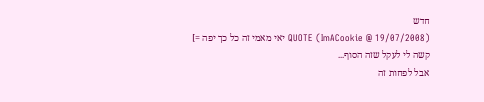חדש
QUOTE (ImACookie @ 19/07/2008) יאי מאמי זה כל כך יפה =]
קשה לי לעקל שזה הסוף...
אבל לפחות זה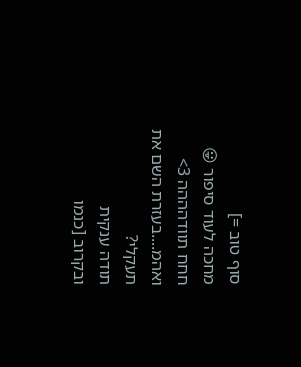סוף טוב =]
מחכה לעוד סיפור 😛
חחח תוודהההה 3>
ואהמ....בעזרת השם את תעקלי?
תודה ענקית
ובקרוב [כנמו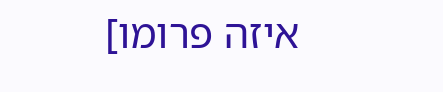איזה פרומו]